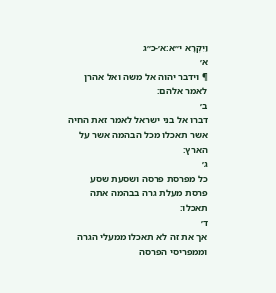וַיִּקְרָא י״א:א׳-כ״ג
א׳
¶ וידבר יהוה אל משה ואל אהרן לאמר אלהם׃
ב׳
דברו אל בני ישראל לאמר זאת החיה אשר תאכלו מכל הבהמה אשר על הארץ׃
ג׳
כל מפרסת פרסה ושסעת שסע פרסת מעלת גרה בבהמה אתה תאכלו׃
ד׳
אך את זה לא תאכלו ממעלי הגרה וממפריסי הפרסה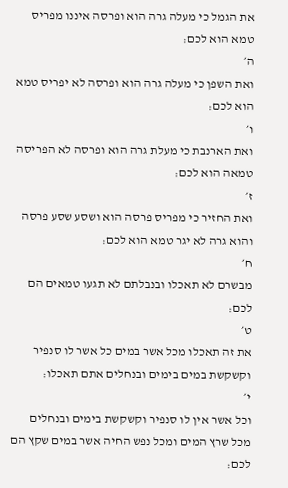את הגמל כי מעלה גרה הוא ופרסה איננו מפריס טמא הוא לכם׃
ה׳
ואת השפן כי מעלה גרה הוא ופרסה לא יפריס טמא הוא לכם׃
ו׳
ואת הארנבת כי מעלת גרה הוא ופרסה לא הפריסה טמאה הוא לכם׃
ז׳
ואת החזיר כי מפריס פרסה הוא ושסע שסע פרסה והוא גרה לא יגר טמא הוא לכם׃
ח׳
מבשרם לא תאכלו ובנבלתם לא תגעו טמאים הם לכם׃
ט׳
את זה תאכלו מכל אשר במים כל אשר לו סנפיר וקשקשת במים בימים ובנחלים אתם תאכלו׃
י׳
וכל אשר אין לו סנפיר וקשקשת בימים ובנחלים מכל שרץ המים ומכל נפש החיה אשר במים שקץ הם לכם׃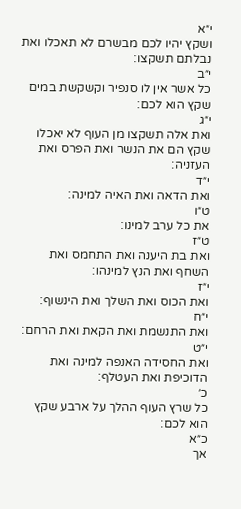י״א
ושקץ יהיו לכם מבשרם לא תאכלו ואת נבלתם תשקצו׃
י״ב
כל אשר אין לו סנפיר וקשקשת במים שקץ הוא לכם׃
י״ג
ואת אלה תשקצו מן העוף לא יאכלו שקץ הם את הנשר ואת הפרס ואת העזניה׃
י״ד
ואת הדאה ואת האיה למינה׃
ט״ו
את כל ערב למינו׃
ט״ז
ואת בת היענה ואת התחמס ואת השחף ואת הנץ למינהו׃
י״ז
ואת הכוס ואת השלך ואת הינשוף׃
י״ח
ואת התנשמת ואת הקאת ואת הרחם׃
י״ט
ואת החסידה האנפה למינה ואת הדוכיפת ואת העטלף׃
כ׳
כל שרץ העוף ההלך על ארבע שקץ הוא לכם׃
כ״א
אך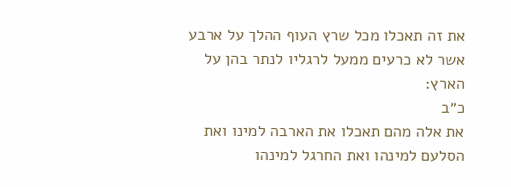את זה תאכלו מכל שרץ העוף ההלך על ארבע אשר לא כרעים ממעל לרגליו לנתר בהן על הארץ׃
כ״ב
את אלה מהם תאכלו את הארבה למינו ואת הסלעם למינהו ואת החרגל למינהו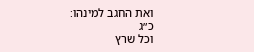ואת החגב למינהו׃
כ״ג
וכל שרץ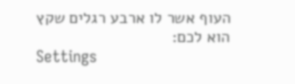העוף אשר לו ארבע רגלים שקץ הוא לכם׃
Settings